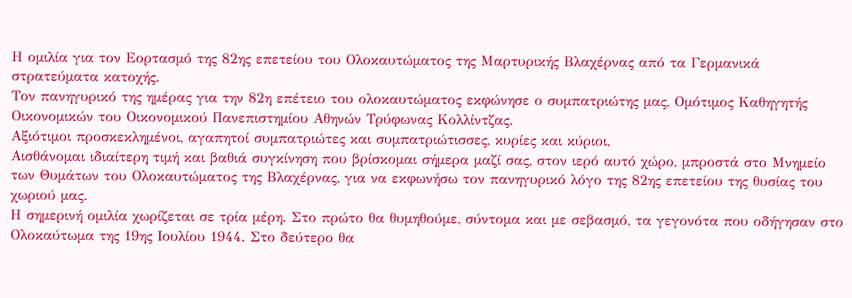Η ομιλία για τον Εορτασμό της 82ης επετείου του Ολοκαυτώματος της Μαρτυρικής Βλαχέρνας από τα Γερμανικά στρατεύματα κατοχής.
Τον πανηγυρικό της ημέρας για την 82η επέτειο του ολοκαυτώματος εκφώνησε ο συμπατριώτης μας, Ομότιμος Καθηγητής Οικονομικών του Οικονομικού Πανεπιστημίου Αθηνών Τρύφωνας Κολλίντζας.
Αξιότιμοι προσκεκλημένοι, αγαπητοί συμπατριώτες και συμπατριώτισσες, κυρίες και κύριοι,
Αισθάνομαι ιδιαίτερη τιμή και βαθιά συγκίνηση που βρίσκομαι σήμερα μαζί σας, στον ιερό αυτό χώρο, μπροστά στο Μνημείο των Θυμάτων του Ολοκαυτώματος της Βλαχέρνας, για να εκφωνήσω τον πανηγυρικό λόγο της 82ης επετείου της θυσίας του χωριού μας.
Η σημερινή ομιλία χωρίζεται σε τρία μέρη. Στο πρώτο θα θυμηθούμε, σύντομα και με σεβασμό, τα γεγονότα που οδήγησαν στο Ολοκαύτωμα της 19ης Ιουλίου 1944. Στο δεύτερο θα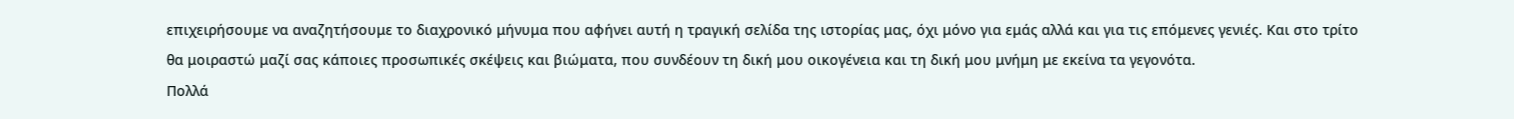επιχειρήσουμε να αναζητήσουμε το διαχρονικό μήνυμα που αφήνει αυτή η τραγική σελίδα της ιστορίας μας, όχι μόνο για εμάς αλλά και για τις επόμενες γενιές. Και στο τρίτο θα μοιραστώ μαζί σας κάποιες προσωπικές σκέψεις και βιώματα, που συνδέουν τη δική μου οικογένεια και τη δική μου μνήμη με εκείνα τα γεγονότα.
Πολλά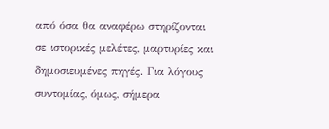από όσα θα αναφέρω στηρίζονται σε ιστορικές μελέτες, μαρτυρίες και δημοσιευμένες πηγές. Για λόγους συντομίας, όμως, σήμερα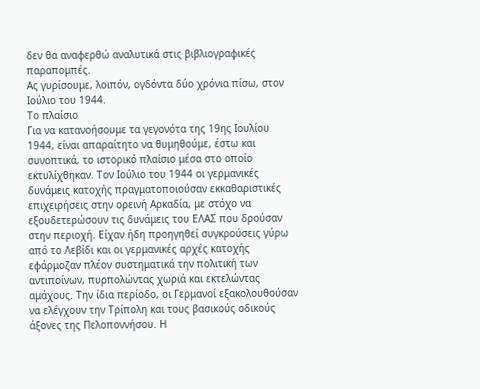δεν θα αναφερθώ αναλυτικά στις βιβλιογραφικές παραπομπές.
Ας γυρίσουμε, λοιπόν, ογδόντα δύο χρόνια πίσω, στον Ιούλιο του 1944.
Το πλαίσιο
Για να κατανοήσουμε τα γεγονότα της 19ης Ιουλίου 1944, είναι απαραίτητο να θυμηθούμε, έστω και συνοπτικά, το ιστορικό πλαίσιο μέσα στο οποίο εκτυλίχθηκαν. Τον Ιούλιο του 1944 οι γερμανικές δυνάμεις κατοχής πραγματοποιούσαν εκκαθαριστικές επιχειρήσεις στην ορεινή Αρκαδία, με στόχο να εξουδετερώσουν τις δυνάμεις του ΕΛΑΣ που δρούσαν στην περιοχή. Είχαν ήδη προηγηθεί συγκρούσεις γύρω από το Λεβίδι και οι γερμανικές αρχές κατοχής εφάρμοζαν πλέον συστηματικά την πολιτική των αντιποίνων, πυρπολώντας χωριά και εκτελώντας αμάχους. Την ίδια περίοδο, οι Γερμανοί εξακολουθούσαν να ελέγχουν την Τρίπολη και τους βασικούς οδικούς άξονες της Πελοποννήσου. Η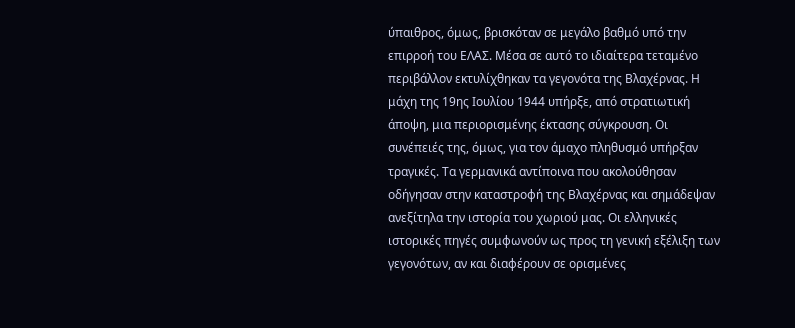ύπαιθρος, όμως, βρισκόταν σε μεγάλο βαθμό υπό την επιρροή του ΕΛΑΣ. Μέσα σε αυτό το ιδιαίτερα τεταμένο περιβάλλον εκτυλίχθηκαν τα γεγονότα της Βλαχέρνας. Η μάχη της 19ης Ιουλίου 1944 υπήρξε, από στρατιωτική άποψη, μια περιορισμένης έκτασης σύγκρουση. Οι συνέπειές της, όμως, για τον άμαχο πληθυσμό υπήρξαν τραγικές. Τα γερμανικά αντίποινα που ακολούθησαν οδήγησαν στην καταστροφή της Βλαχέρνας και σημάδεψαν ανεξίτηλα την ιστορία του χωριού μας. Οι ελληνικές ιστορικές πηγές συμφωνούν ως προς τη γενική εξέλιξη των γεγονότων, αν και διαφέρουν σε ορισμένες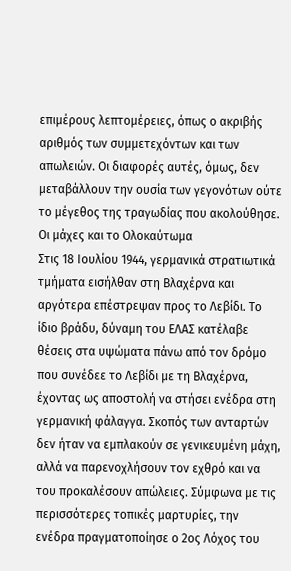επιμέρους λεπτομέρειες, όπως ο ακριβής αριθμός των συμμετεχόντων και των απωλειών. Οι διαφορές αυτές, όμως, δεν μεταβάλλουν την ουσία των γεγονότων ούτε το μέγεθος της τραγωδίας που ακολούθησε.
Οι μάχες και το Ολοκαύτωμα
Στις 18 Ιουλίου 1944, γερμανικά στρατιωτικά τμήματα εισήλθαν στη Βλαχέρνα και αργότερα επέστρεψαν προς το Λεβίδι. Το ίδιο βράδυ, δύναμη του ΕΛΑΣ κατέλαβε θέσεις στα υψώματα πάνω από τον δρόμο που συνέδεε το Λεβίδι με τη Βλαχέρνα, έχοντας ως αποστολή να στήσει ενέδρα στη γερμανική φάλαγγα. Σκοπός των ανταρτών δεν ήταν να εμπλακούν σε γενικευμένη μάχη, αλλά να παρενοχλήσουν τον εχθρό και να του προκαλέσουν απώλειες. Σύμφωνα με τις περισσότερες τοπικές μαρτυρίες, την ενέδρα πραγματοποίησε ο 2ος Λόχος του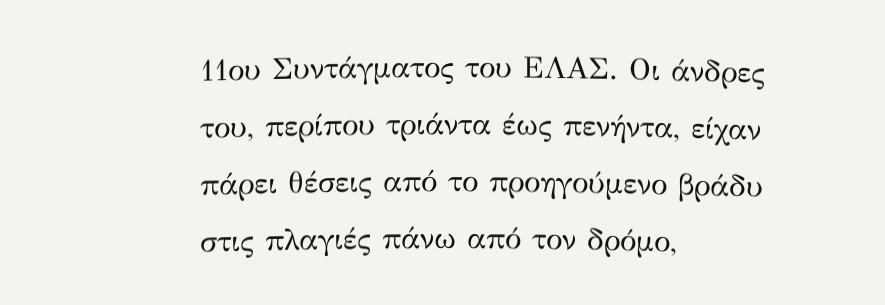11ου Συντάγματος του ΕΛΑΣ. Οι άνδρες του, περίπου τριάντα έως πενήντα, είχαν πάρει θέσεις από το προηγούμενο βράδυ στις πλαγιές πάνω από τον δρόμο,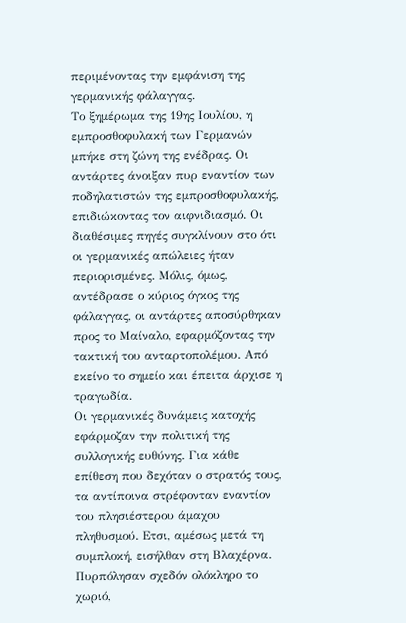περιμένοντας την εμφάνιση της γερμανικής φάλαγγας.
Το ξημέρωμα της 19ης Ιουλίου, η εμπροσθοφυλακή των Γερμανών μπήκε στη ζώνη της ενέδρας. Οι αντάρτες άνοιξαν πυρ εναντίον των ποδηλατιστών της εμπροσθοφυλακής, επιδιώκοντας τον αιφνιδιασμό. Οι διαθέσιμες πηγές συγκλίνουν στο ότι οι γερμανικές απώλειες ήταν περιορισμένες. Μόλις, όμως, αντέδρασε ο κύριος όγκος της φάλαγγας, οι αντάρτες αποσύρθηκαν προς το Μαίναλο, εφαρμόζοντας την τακτική του ανταρτοπολέμου. Από εκείνο το σημείο και έπειτα άρχισε η τραγωδία.
Οι γερμανικές δυνάμεις κατοχής εφάρμοζαν την πολιτική της συλλογικής ευθύνης. Για κάθε επίθεση που δεχόταν ο στρατός τους, τα αντίποινα στρέφονταν εναντίον του πλησιέστερου άμαχου πληθυσμού. Eτσι, αμέσως μετά τη συμπλοκή, εισήλθαν στη Βλαχέρνα. Πυρπόλησαν σχεδόν ολόκληρο το χωριό,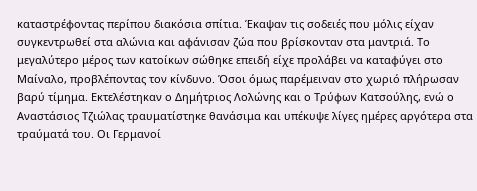καταστρέφοντας περίπου διακόσια σπίτια. Έκαψαν τις σοδειές που μόλις είχαν συγκεντρωθεί στα αλώνια και αφάνισαν ζώα που βρίσκονταν στα μαντριά. Το μεγαλύτερο μέρος των κατοίκων σώθηκε επειδή είχε προλάβει να καταφύγει στο Μαίναλο, προβλέποντας τον κίνδυνο. Όσοι όμως παρέμειναν στο χωριό πλήρωσαν βαρύ τίμημα. Εκτελέστηκαν ο Δημήτριος Λολώνης και ο Τρύφων Κατσούλης, ενώ ο Αναστάσιος Τζιώλας τραυματίστηκε θανάσιμα και υπέκυψε λίγες ημέρες αργότερα στα τραύματά του. Οι Γερμανοί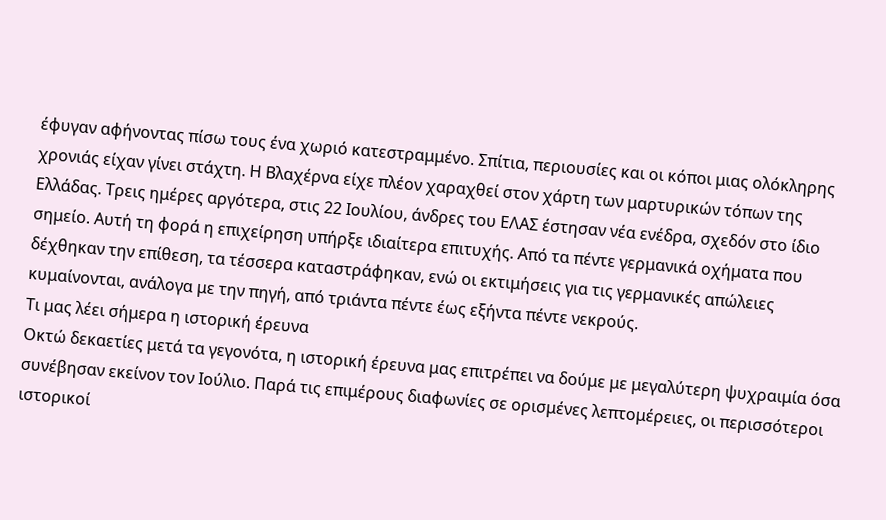έφυγαν αφήνοντας πίσω τους ένα χωριό κατεστραμμένο. Σπίτια, περιουσίες και οι κόποι μιας ολόκληρης χρονιάς είχαν γίνει στάχτη. Η Βλαχέρνα είχε πλέον χαραχθεί στον χάρτη των μαρτυρικών τόπων της Ελλάδας. Τρεις ημέρες αργότερα, στις 22 Ιουλίου, άνδρες του ΕΛΑΣ έστησαν νέα ενέδρα, σχεδόν στο ίδιο σημείο. Αυτή τη φορά η επιχείρηση υπήρξε ιδιαίτερα επιτυχής. Από τα πέντε γερμανικά οχήματα που δέχθηκαν την επίθεση, τα τέσσερα καταστράφηκαν, ενώ οι εκτιμήσεις για τις γερμανικές απώλειες κυμαίνονται, ανάλογα με την πηγή, από τριάντα πέντε έως εξήντα πέντε νεκρούς.
Τι μας λέει σήμερα η ιστορική έρευνα
Οκτώ δεκαετίες μετά τα γεγονότα, η ιστορική έρευνα μας επιτρέπει να δούμε με μεγαλύτερη ψυχραιμία όσα συνέβησαν εκείνον τον Ιούλιο. Παρά τις επιμέρους διαφωνίες σε ορισμένες λεπτομέρειες, οι περισσότεροι ιστορικοί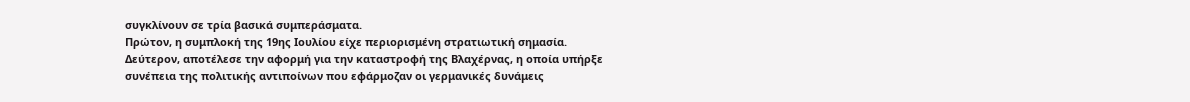συγκλίνουν σε τρία βασικά συμπεράσματα.
Πρώτον, η συμπλοκή της 19ης Ιουλίου είχε περιορισμένη στρατιωτική σημασία.
Δεύτερον, αποτέλεσε την αφορμή για την καταστροφή της Βλαχέρνας, η οποία υπήρξε συνέπεια της πολιτικής αντιποίνων που εφάρμοζαν οι γερμανικές δυνάμεις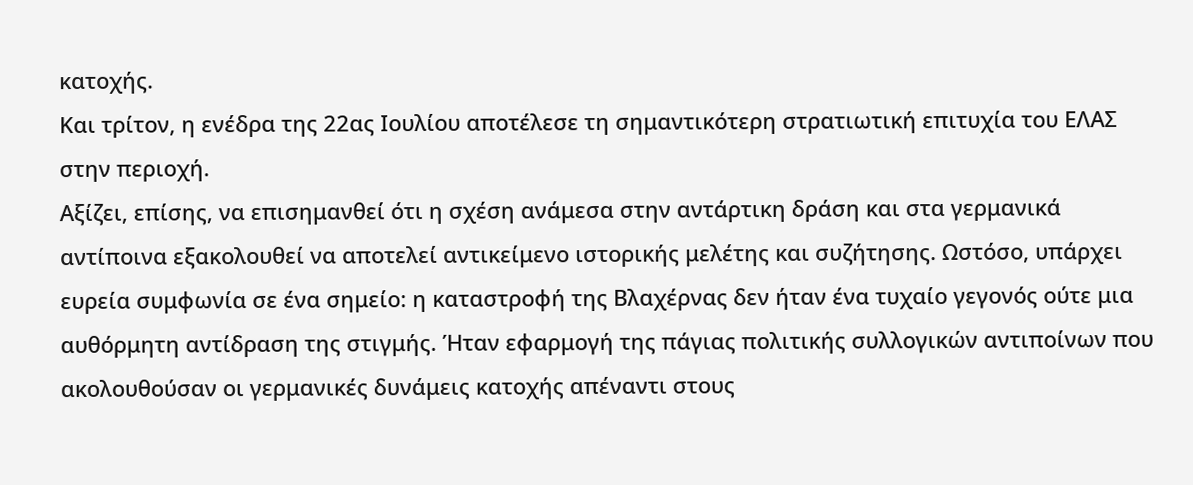κατοχής.
Και τρίτον, η ενέδρα της 22ας Ιουλίου αποτέλεσε τη σημαντικότερη στρατιωτική επιτυχία του ΕΛΑΣ στην περιοχή.
Αξίζει, επίσης, να επισημανθεί ότι η σχέση ανάμεσα στην αντάρτικη δράση και στα γερμανικά αντίποινα εξακολουθεί να αποτελεί αντικείμενο ιστορικής μελέτης και συζήτησης. Ωστόσο, υπάρχει ευρεία συμφωνία σε ένα σημείο: η καταστροφή της Βλαχέρνας δεν ήταν ένα τυχαίο γεγονός ούτε μια αυθόρμητη αντίδραση της στιγμής. Ήταν εφαρμογή της πάγιας πολιτικής συλλογικών αντιποίνων που ακολουθούσαν οι γερμανικές δυνάμεις κατοχής απέναντι στους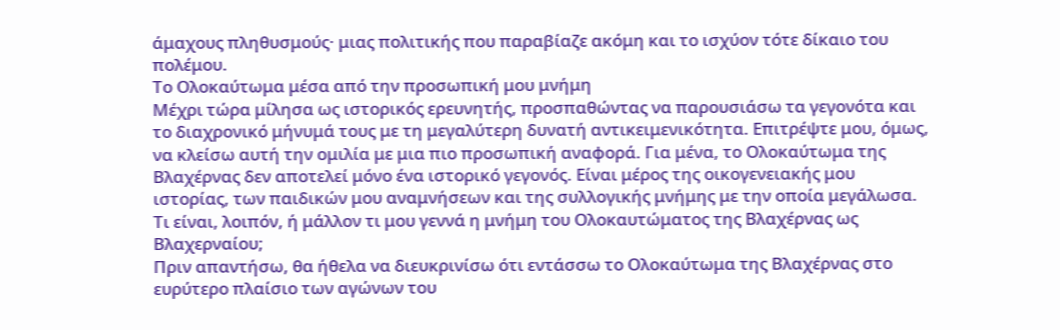άμαχους πληθυσμούς· μιας πολιτικής που παραβίαζε ακόμη και το ισχύον τότε δίκαιο του πολέμου.
Το Ολοκαύτωμα μέσα από την προσωπική μου μνήμη
Μέχρι τώρα μίλησα ως ιστορικός ερευνητής, προσπαθώντας να παρουσιάσω τα γεγονότα και το διαχρονικό μήνυμά τους με τη μεγαλύτερη δυνατή αντικειμενικότητα. Επιτρέψτε μου, όμως, να κλείσω αυτή την ομιλία με μια πιο προσωπική αναφορά. Για μένα, το Ολοκαύτωμα της Βλαχέρνας δεν αποτελεί μόνο ένα ιστορικό γεγονός. Είναι μέρος της οικογενειακής μου ιστορίας, των παιδικών μου αναμνήσεων και της συλλογικής μνήμης με την οποία μεγάλωσα. Τι είναι, λοιπόν, ή μάλλον τι μου γεννά η μνήμη του Ολοκαυτώματος της Βλαχέρνας ως Βλαχερναίου;
Πριν απαντήσω, θα ήθελα να διευκρινίσω ότι εντάσσω το Ολοκαύτωμα της Βλαχέρνας στο ευρύτερο πλαίσιο των αγώνων του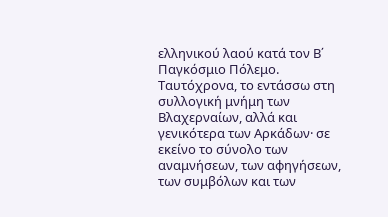ελληνικού λαού κατά τον Β΄ Παγκόσμιο Πόλεμο. Ταυτόχρονα, το εντάσσω στη συλλογική μνήμη των Βλαχερναίων, αλλά και γενικότερα των Αρκάδων· σε εκείνο το σύνολο των αναμνήσεων, των αφηγήσεων, των συμβόλων και των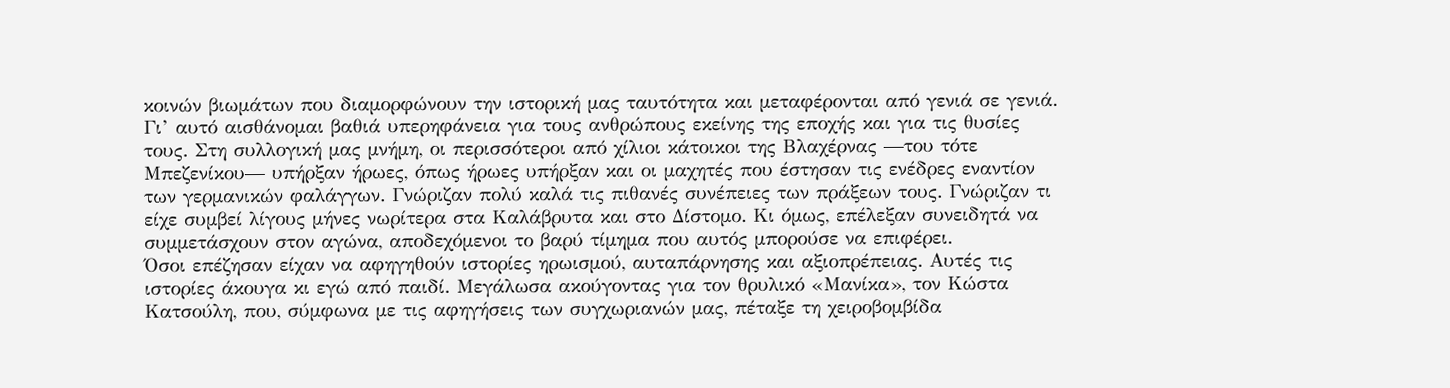κοινών βιωμάτων που διαμορφώνουν την ιστορική μας ταυτότητα και μεταφέρονται από γενιά σε γενιά.
Γι’ αυτό αισθάνομαι βαθιά υπερηφάνεια για τους ανθρώπους εκείνης της εποχής και για τις θυσίες τους. Στη συλλογική μας μνήμη, οι περισσότεροι από χίλιοι κάτοικοι της Βλαχέρνας —του τότε Μπεζενίκου— υπήρξαν ήρωες, όπως ήρωες υπήρξαν και οι μαχητές που έστησαν τις ενέδρες εναντίον των γερμανικών φαλάγγων. Γνώριζαν πολύ καλά τις πιθανές συνέπειες των πράξεων τους. Γνώριζαν τι είχε συμβεί λίγους μήνες νωρίτερα στα Καλάβρυτα και στο Δίστομο. Κι όμως, επέλεξαν συνειδητά να συμμετάσχουν στον αγώνα, αποδεχόμενοι το βαρύ τίμημα που αυτός μπορούσε να επιφέρει.
Όσοι επέζησαν είχαν να αφηγηθούν ιστορίες ηρωισμού, αυταπάρνησης και αξιοπρέπειας. Αυτές τις ιστορίες άκουγα κι εγώ από παιδί. Μεγάλωσα ακούγοντας για τον θρυλικό «Μανίκα», τον Κώστα Κατσούλη, που, σύμφωνα με τις αφηγήσεις των συγχωριανών μας, πέταξε τη χειροβομβίδα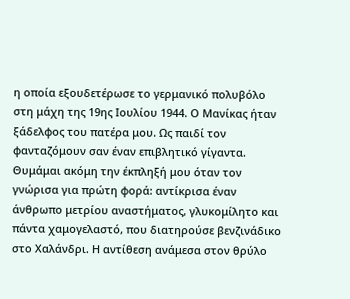η οποία εξουδετέρωσε το γερμανικό πολυβόλο στη μάχη της 19ης Ιουλίου 1944. Ο Μανίκας ήταν ξάδελφος του πατέρα μου. Ως παιδί τον φανταζόμουν σαν έναν επιβλητικό γίγαντα. Θυμάμαι ακόμη την έκπληξή μου όταν τον γνώρισα για πρώτη φορά: αντίκρισα έναν άνθρωπο μετρίου αναστήματος, γλυκομίλητο και πάντα χαμογελαστό, που διατηρούσε βενζινάδικο στο Χαλάνδρι. Η αντίθεση ανάμεσα στον θρύλο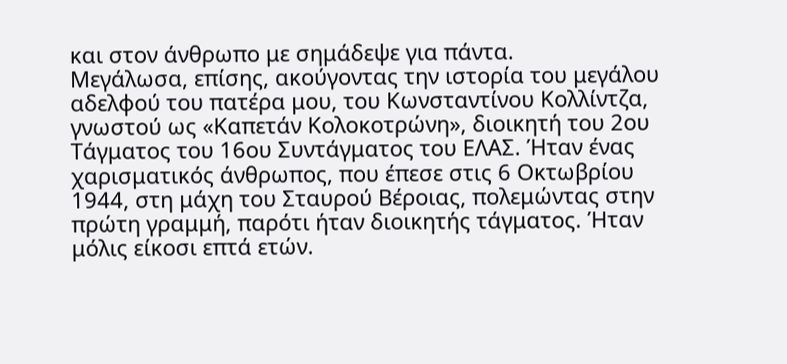και στον άνθρωπο με σημάδεψε για πάντα.
Μεγάλωσα, επίσης, ακούγοντας την ιστορία του μεγάλου αδελφού του πατέρα μου, του Κωνσταντίνου Κολλίντζα, γνωστού ως «Καπετάν Κολοκοτρώνη», διοικητή του 2ου Τάγματος του 16ου Συντάγματος του ΕΛΑΣ. Ήταν ένας χαρισματικός άνθρωπος, που έπεσε στις 6 Οκτωβρίου 1944, στη μάχη του Σταυρού Βέροιας, πολεμώντας στην πρώτη γραμμή, παρότι ήταν διοικητής τάγματος. Ήταν μόλις είκοσι επτά ετών.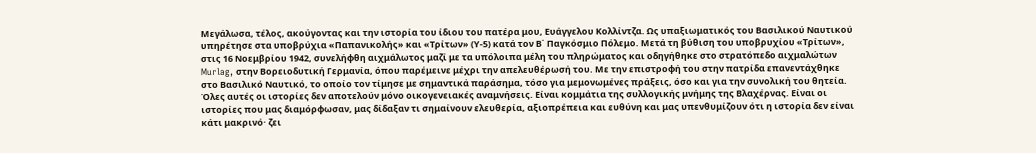Μεγάλωσα, τέλος, ακούγοντας και την ιστορία του ίδιου του πατέρα μου, Ευάγγελου Κολλίντζα. Ως υπαξιωματικός του Βασιλικού Ναυτικού υπηρέτησε στα υποβρύχια «Παπανικολής» και «Τρίτων» (Υ-5) κατά τον Β΄ Παγκόσμιο Πόλεμο. Μετά τη βύθιση του υποβρυχίου «Τρίτων», στις 16 Νοεμβρίου 1942, συνελήφθη αιχμάλωτος μαζί με τα υπόλοιπα μέλη του πληρώματος και οδηγήθηκε στο στρατόπεδο αιχμαλώτων Murlag, στην Βορειοδυτική Γερμανία, όπου παρέμεινε μέχρι την απελευθέρωσή του. Με την επιστροφή του στην πατρίδα επανεντάχθηκε στο Βασιλικό Ναυτικό, το οποίο τον τίμησε με σημαντικά παράσημα, τόσο για μεμονωμένες πράξεις, όσο και για την συνολική του θητεία.
Όλες αυτές οι ιστορίες δεν αποτελούν μόνο οικογενειακές αναμνήσεις. Είναι κομμάτια της συλλογικής μνήμης της Βλαχέρνας. Είναι οι ιστορίες που μας διαμόρφωσαν, μας δίδαξαν τι σημαίνουν ελευθερία, αξιοπρέπεια και ευθύνη και μας υπενθυμίζουν ότι η ιστορία δεν είναι κάτι μακρινό· ζει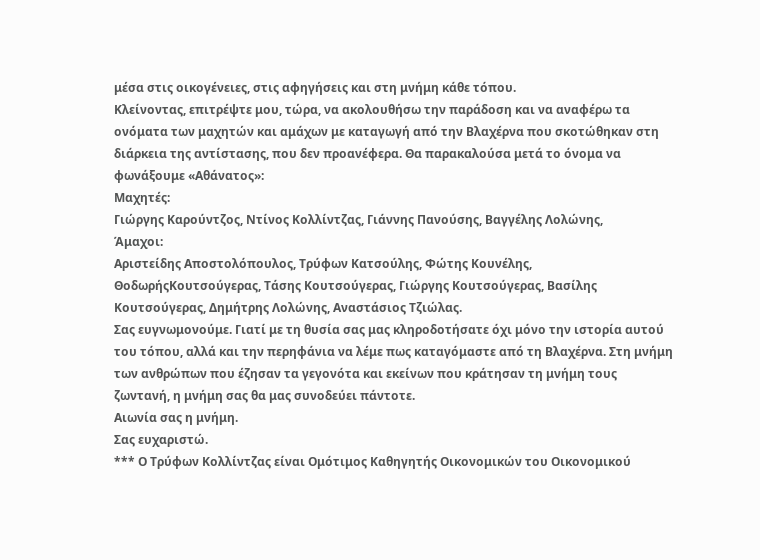μέσα στις οικογένειες, στις αφηγήσεις και στη μνήμη κάθε τόπου.
Κλείνοντας, επιτρέψτε μου, τώρα, να ακολουθήσω την παράδοση και να αναφέρω τα ονόματα των μαχητών και αμάχων με καταγωγή από την Βλαχέρνα που σκοτώθηκαν στη διάρκεια της αντίστασης, που δεν προανέφερα. Θα παρακαλούσα μετά το όνομα να φωνάξουμε «Αθάνατος»:
Μαχητές:
Γιώργης Καρούντζος, Ντίνος Κολλίντζας, Γιάννης Πανούσης, Βαγγέλης Λολώνης,
Άμαχοι:
Αριστείδης Αποστολόπουλος, Τρύφων Κατσούλης, Φώτης Κουνέλης, ΘοδωρήςΚουτσούγερας, Τάσης Κουτσούγερας, Γιώργης Κουτσούγερας, Βασίλης Κουτσούγερας, Δημήτρης Λολώνης, Αναστάσιος Τζιώλας.
Σας ευγνωμονούμε. Γιατί με τη θυσία σας μας κληροδοτήσατε όχι μόνο την ιστορία αυτού του τόπου, αλλά και την περηφάνια να λέμε πως καταγόμαστε από τη Βλαχέρνα. Στη μνήμη των ανθρώπων που έζησαν τα γεγονότα και εκείνων που κράτησαν τη μνήμη τους ζωντανή, η μνήμη σας θα μας συνοδεύει πάντοτε.
Αιωνία σας η μνήμη.
Σας ευχαριστώ.
*** Ο Τρύφων Κολλίντζας είναι Ομότιμος Καθηγητής Οικονομικών του Οικονομικού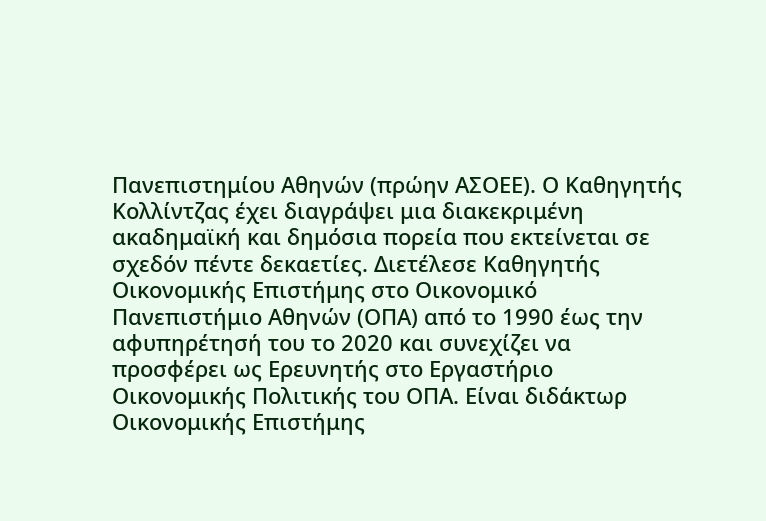Πανεπιστημίου Αθηνών (πρώην ΑΣΟΕΕ). Ο Καθηγητής Κολλίντζας έχει διαγράψει μια διακεκριμένη ακαδημαϊκή και δημόσια πορεία που εκτείνεται σε σχεδόν πέντε δεκαετίες. Διετέλεσε Καθηγητής Οικονομικής Επιστήμης στο Οικονομικό Πανεπιστήμιο Αθηνών (ΟΠΑ) από το 1990 έως την αφυπηρέτησή του το 2020 και συνεχίζει να προσφέρει ως Ερευνητής στο Εργαστήριο Οικονομικής Πολιτικής του ΟΠΑ. Είναι διδάκτωρ Οικονομικής Επιστήμης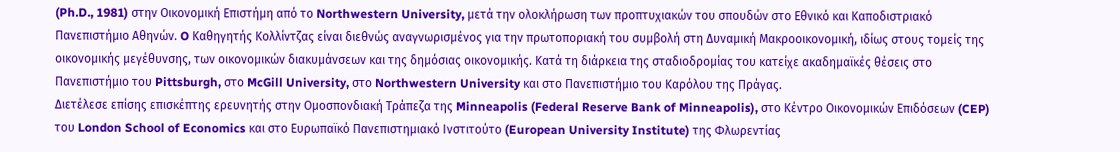(Ph.D., 1981) στην Οικονομική Επιστήμη από το Northwestern University, μετά την ολοκλήρωση των προπτυχιακών του σπουδών στο Εθνικό και Καποδιστριακό Πανεπιστήμιο Αθηνών. O Καθηγητής Κολλίντζας είναι διεθνώς αναγνωρισμένος για την πρωτοποριακή του συμβολή στη Δυναμική Μακροοικονομική, ιδίως στους τομείς της οικονομικής μεγέθυνσης, των οικονομικών διακυμάνσεων και της δημόσιας οικονομικής. Κατά τη διάρκεια της σταδιοδρομίας του κατείχε ακαδημαϊκές θέσεις στο Πανεπιστήμιο του Pittsburgh, στο McGill University, στο Northwestern University και στο Πανεπιστήμιο του Καρόλου της Πράγας.
Διετέλεσε επίσης επισκέπτης ερευνητής στην Ομοσπονδιακή Τράπεζα της Minneapolis (Federal Reserve Bank of Minneapolis), στο Κέντρο Οικονομικών Επιδόσεων (CEP) του London School of Economics και στο Ευρωπαϊκό Πανεπιστημιακό Ινστιτούτο (European University Institute) της Φλωρεντίας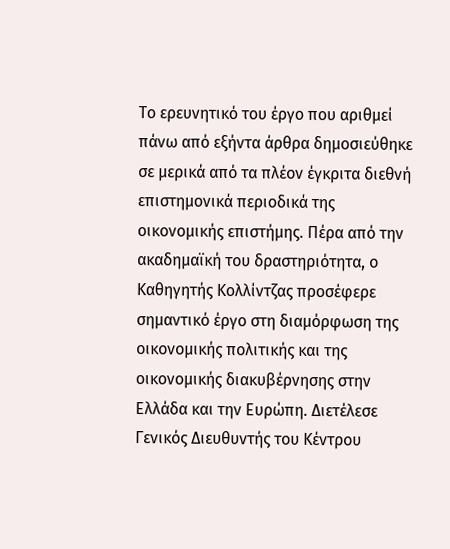Το ερευνητικό του έργο που αριθμεί πάνω από εξήντα άρθρα δημοσιεύθηκε σε μερικά από τα πλέον έγκριτα διεθνή επιστημονικά περιοδικά της οικονομικής επιστήμης. Πέρα από την ακαδημαϊκή του δραστηριότητα, ο Καθηγητής Κολλίντζας προσέφερε σημαντικό έργο στη διαμόρφωση της οικονομικής πολιτικής και της οικονομικής διακυβέρνησης στην Ελλάδα και την Ευρώπη. Διετέλεσε Γενικός Διευθυντής του Κέντρου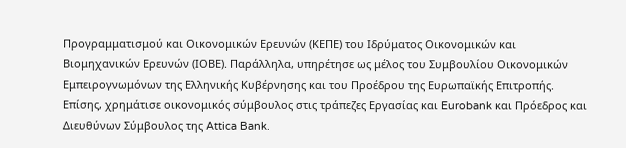Προγραμματισμού και Οικονομικών Ερευνών (ΚΕΠΕ) του Ιδρύματος Οικονομικών και Βιομηχανικών Ερευνών (ΙΟΒΕ). Παράλληλα, υπηρέτησε ως μέλος του Συμβουλίου Οικονομικών Εμπειρογνωμόνων της Ελληνικής Κυβέρνησης και του Προέδρου της Ευρωπαϊκής Επιτροπής. Επίσης, χρημάτισε οικονομικός σύμβουλος στις τράπεζες Εργασίας και Eurobank και Πρόεδρος και Διευθύνων Σύμβουλος της Attica Bank.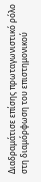Διαδραμάτισε επίσης πρωταγωνιστικό ρόλο στη διαμόρφωση του επιστημονικού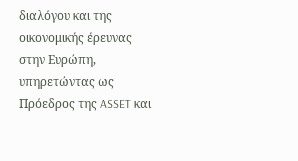διαλόγου και της οικονομικής έρευνας στην Ευρώπη, υπηρετώντας ως Πρόεδρος της ASSET και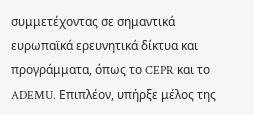συμμετέχοντας σε σημαντικά ευρωπαϊκά ερευνητικά δίκτυα και προγράμματα, όπως το CEPR και το ADEMU. Επιπλέον, υπήρξε μέλος της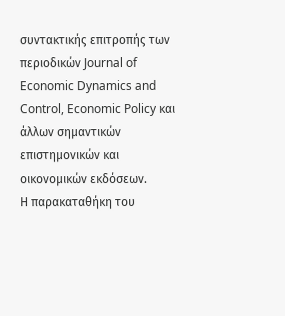συντακτικής επιτροπής των περιοδικών Journal of Economic Dynamics and Control, Economic Policy και άλλων σημαντικών επιστημονικών και οικονομικών εκδόσεων.
Η παρακαταθήκη του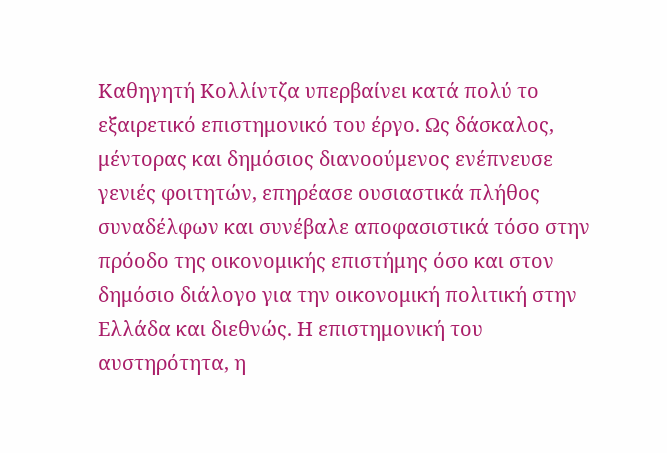Καθηγητή Κολλίντζα υπερβαίνει κατά πολύ το εξαιρετικό επιστημονικό του έργο. Ως δάσκαλος, μέντορας και δημόσιος διανοούμενος ενέπνευσε γενιές φοιτητών, επηρέασε ουσιαστικά πλήθος συναδέλφων και συνέβαλε αποφασιστικά τόσο στην πρόοδο της οικονομικής επιστήμης όσο και στον δημόσιο διάλογο για την οικονομική πολιτική στην Ελλάδα και διεθνώς. Η επιστημονική του αυστηρότητα, η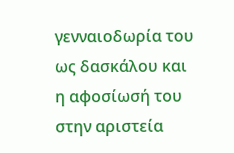γενναιοδωρία του ως δασκάλου και η αφοσίωσή του στην αριστεία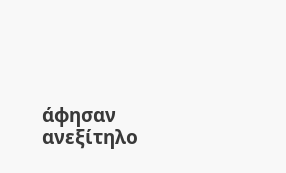άφησαν ανεξίτηλο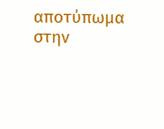αποτύπωμα στην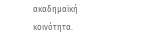ακαδημαϊκή κοινότητα.